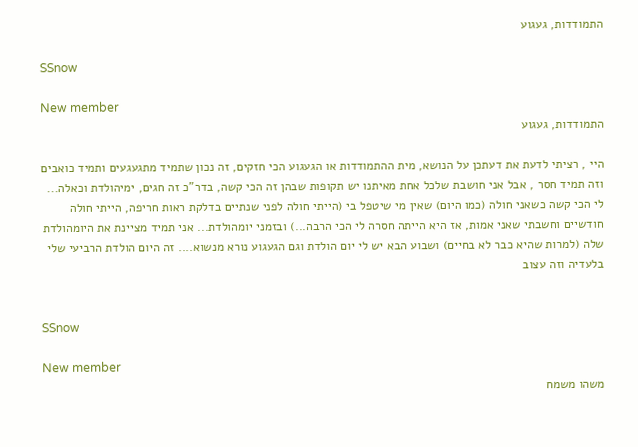התמודדות, געגוע

SSnow

New member
התמודדות, געגוע

היי , רציתי לדעת את דעתכן על הנושא, מית ההתמודדות או הגעגוע הכי חזקים, זה נכון שתמיד מתגעגעים ותמיד כואבים וזה תמיד חסר , אבל אני חושבת שלכל אחת מאיתנו יש תקופות שבהן זה הכי קשה, בדר"כ זה חגים, ימיהולדת וכאלה... לי הכי קשה כשאני חולה (כמו היום) שאין מי שיטפל בי (הייתי חולה לפני שנתיים בדלקת ראות חריפה, הייתי חולה חודשיים וחשבתי שאני אמות, אז היא הייתה חסרה לי הכי הרבה...) ובזמני יומהולדת... אני תמיד מציינת את היומהולדת שלה (למרות שהיא כבר לא בחיים) ושבוע הבא יש לי יום הולדת וגם הגעגוע נורא מנשוא.... זה היום הולדת הרביעי שלי בלעדיה וזה עצוב


SSnow

New member
משהו משמח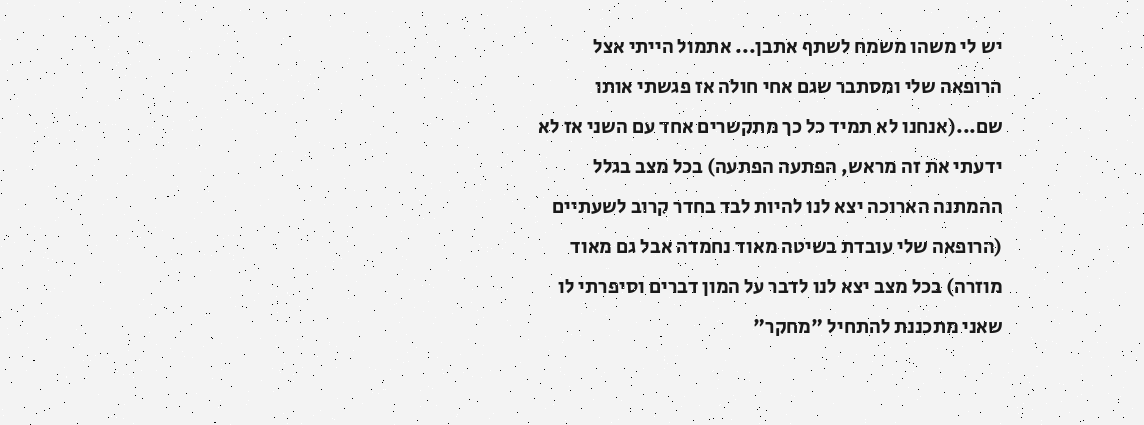יש לי משהו משמח לשתף אתבן... אתמול הייתי אצל הרופאה שלי ומסתבר שגם אחי חולה אז פגשתי אותו שם...(אנחנו לא תמיד כל כך מתקשרים אחד עם השני אז לא ידעתי את זה מראש, הפתעה הפתעה) בכל מצב בגלל ההמתנה הארוכה יצא לנו להיות לבד בחדר קרוב לשעתיים (הרופאה שלי עובדת בשיטה מאוד נחמדה אבל גם מאוד מוזרה) בכל מצב יצא לנו לדבר על המון דברים וסיפרתי לו שאני מתכננת להתחיל "מחקר"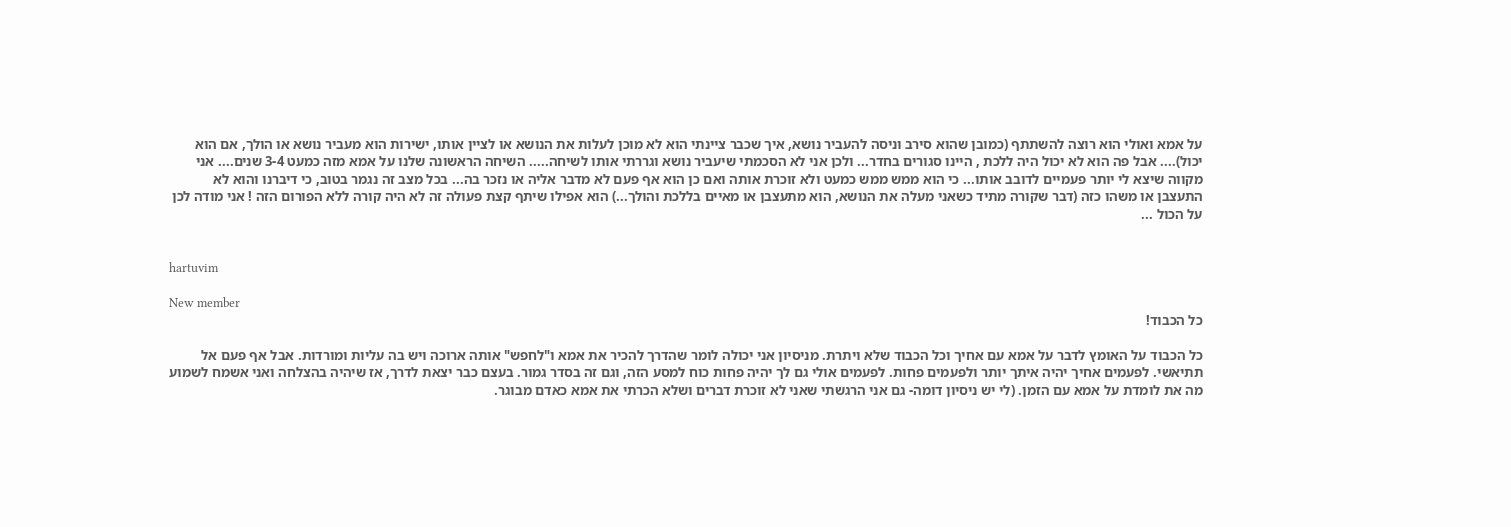על אמא ואולי הוא רוצה להשתתף (כמובן שהוא סירב וניסה להעביר נושא, איך שכבר ציינתי הוא לא מוכן לעלות את הנושא או לציין אותו, ישירות הוא מעביר נושא או הולך, אם הוא יכול).... אבל פה הוא לא יכול היה ללכת , היינו סגורים בחדר... ולכן אני לא הסכמתי שיעביר נושא וגררתי אותו לשיחה..... השיחה הראשונה שלנו על אמא מזה כמעט 3-4 שנים.... אני מקווה שיצא לי יותר פעמיים לדובב אותו... כי הוא ממש ממש כמעט ולא זוכרת אותה ואם כן הוא אף פעם לא מדבר אליה או נזכר בה... בכל מצב זה נגמר בטוב, כי דיברנו והוא לא התעצבן או משהו כזה (דבר שקורה מתיד כשאני מעלה את הנושא, הוא מתעצבן או מאיים בללכת והולך...) הוא אפילו שיתף קצת פעולה זה לא היה קורה ללא הפורום הזה ! אני מודה לכן על הכול ...


hartuvim

New member
כל הכבוד!

כל הכבוד על האומץ לדבר על אמא עם אחיך וכל הכבוד שלא ויתרת. מניסיון אני יכולה לומר שהדרך להכיר את אמא ו"לחפש" אותה ארוכה ויש בה עליות ומורדות. אבל אף פעם אל תתיאשי. לפעמים אחיך יהיה איתך יותר ולפעמים פחות. לפעמים אולי גם לך יהיה פחות כוח למסע הזה, וגם זה בסדר גמור. בעצם כבר יצאת לדרך, אז שיהיה בהצלחה ואני אשמח לשמוע מה את לומדת על אמא עם הזמן. (לי יש ניסיון דומה- גם אני הרגשתי שאני לא זוכרת דברים ושלא הכרתי את אמא כאדם מבוגר.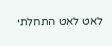לאט לאט התחלתי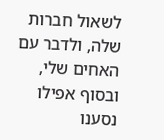לשאול חברות שלה, ולדבר עם האחים שלי, ובסוף אפילו נסענו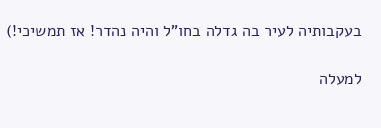בעקבותיה לעיר בה גדלה בחו"ל והיה נהדר! אז תמשיכי!)

למעלה